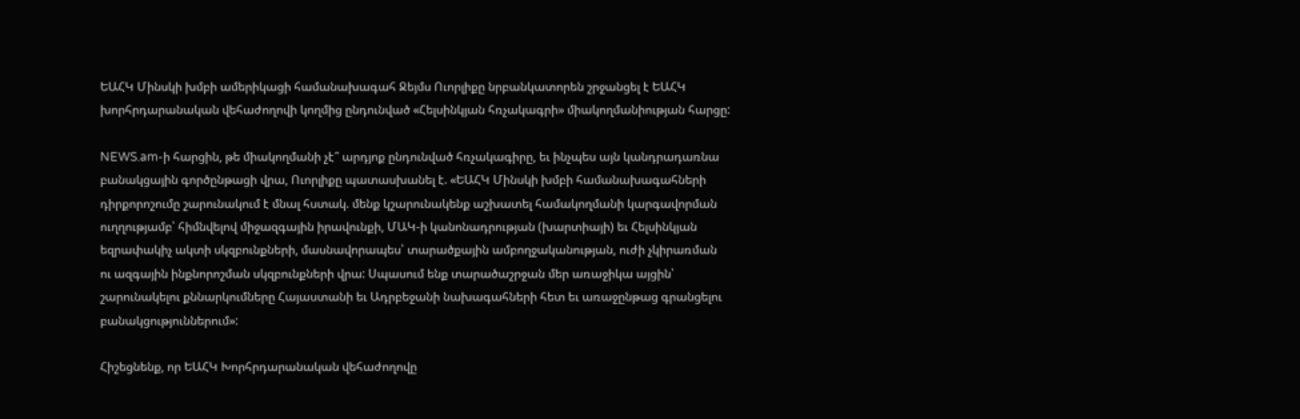ԵԱՀԿ Մինսկի խմբի ամերիկացի համանախագահ Ջեյմս Ուորլիքը նրբանկատորեն շրջանցել է ԵԱՀԿ խորհրդարանական վեհաժողովի կողմից ընդունված «Հելսինկյան հռչակագրի» միակողմանիության հարցը:

NEWS.am-ի հարցին, թե միակողմանի չէ՞ արդյոք ընդունված հռչակագիրը, եւ ինչպես այն կանդրադառնա բանակցային գործընթացի վրա, Ուորլիքը պատասխանել է. «ԵԱՀԿ Մինսկի խմբի համանախագահների դիրքորոշումը շարունակում է մնալ հստակ. մենք կշարունակենք աշխատել համակողմանի կարգավորման ուղղությամբ՝ հիմնվելով միջազգային իրավունքի, ՄԱԿ-ի կանոնադրության (խարտիայի) եւ Հելսինկյան եզրափակիչ ակտի սկզբունքների, մասնավորապես՝ տարածքային ամբողջականության, ուժի չկիրառման ու ազգային ինքնորոշման սկզբունքների վրա: Սպասում ենք տարածաշրջան մեր առաջիկա այցին՝ շարունակելու քննարկումները Հայաստանի եւ Ադրբեջանի նախագահների հետ եւ առաջընթաց գրանցելու բանակցություններում»:

Հիշեցնենք, որ ԵԱՀԿ Խորհրդարանական վեհաժողովը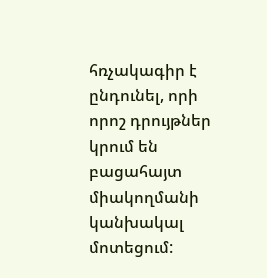հռչակագիր է ընդունել, որի որոշ դրույթներ կրում են բացահայտ միակողմանի կանխակալ մոտեցում: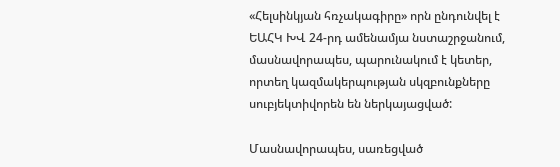«Հելսինկյան հռչակագիրը» որն ընդունվել է ԵԱՀԿ ԽՎ 24-րդ ամենամյա նստաշրջանում, մասնավորապես, պարունակում է կետեր, որտեղ կազմակերպության սկզբունքները սուբյեկտիվորեն են ներկայացված:

Մասնավորապես, սառեցված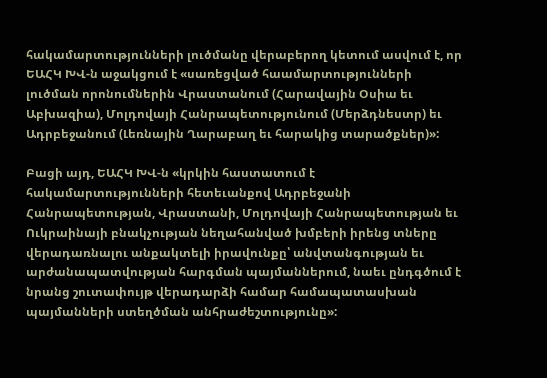հակամարտությունների լուծմանը վերաբերող կետում ասվում է, որ ԵԱՀԿ ԽՎ-ն աջակցում է «սառեցված հաամարտությունների լուծման որոնումներին Վրաստանում (Հարավային Օսիա եւ Աբխազիա), Մոլդովայի Հանրապետությունում (Մերձդնեստր) եւ Ադրբեջանում (Լեռնային Ղարաբաղ եւ հարակից տարածքներ)»:

Բացի այդ, ԵԱՀԿ ԽՎ-ն «կրկին հաստատում է հակամարտությունների հետեւանքով Ադրբեջանի Հանրապետության, Վրաստանի, Մոլդովայի Հանրապետության եւ Ուկրաինայի բնակչության նեղահանված խմբերի իրենց տները վերադառնալու անքակտելի իրավունքը՝ անվտանգության եւ արժանապատվության հարգման պայմաններում, նաեւ ընդգծում է նրանց շուտափույթ վերադարձի համար համապատասխան պայմանների ստեղծման անհրաժեշտությունը»: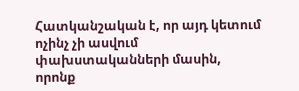Հատկանշական է, որ այդ կետում ոչինչ չի ասվում փախստականների մասին, որոնք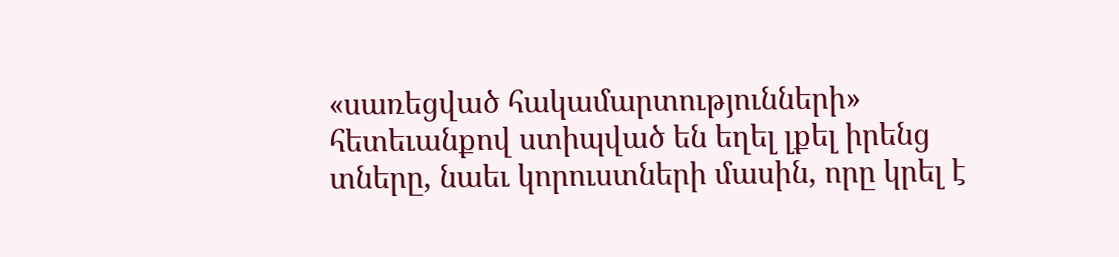«սառեցված հակամարտությունների» հետեւանքով ստիպված են եղել լքել իրենց տները, նաեւ կորուստների մասին, որը կրել է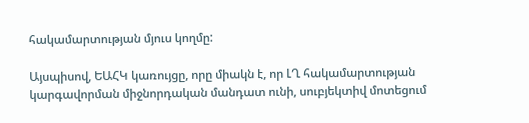հակամարտության մյուս կողմը:

Այսպիսով, ԵԱՀԿ կառույցը, որը միակն է, որ ԼՂ հակամարտության կարգավորման միջնորդական մանդատ ունի, սուբյեկտիվ մոտեցում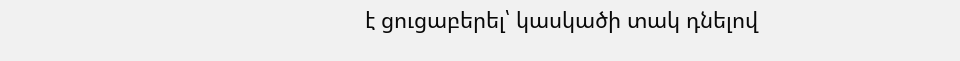է ցուցաբերել՝ կասկածի տակ դնելով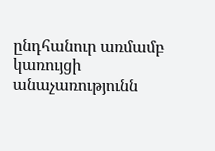ընդհանուր առմամբ կառույցի անաչառությունն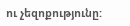ու չեզոքությունը: